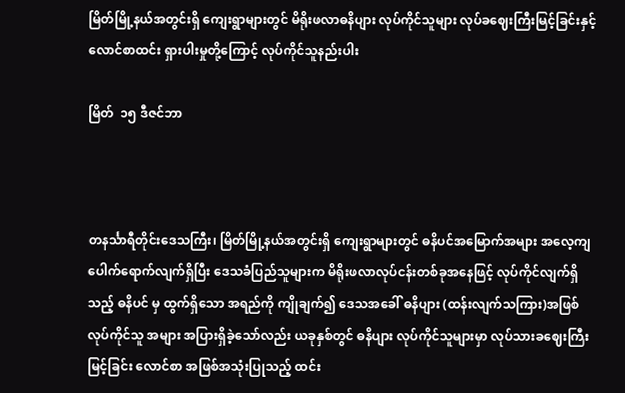မြိတ်မြို့နယ်အတွင်းရှိ ကျေးရွာများတွင် မိရိုးဖလာဓနိပျား လုပ်ကိုင်သူများ လုပ်ခဈေးကြီးမြင့်ခြင်းနှင့် လောင်စာထင်း ရှားပါးမှုတို့ကြောင့် လုပ်ကိုင်သူနည်းပါး

မြိတ်  ၁၅ ဒီဇင်ဘာ



တနင်္သာရီတိုင်းဒေသကြီး၊ မြိတ်မြို့နယ်အတွင်းရှိ ကျေးရွာများတွင် ဓနိပင်အမြောက်အများ အလေ့ကျ ပေါက်ရောက်လျက်ရှိပြီး ဒေသခံပြည်သူများက မိရိုးဖလာလုပ်ငန်းတစ်ခုအနေဖြင့် လုပ်ကိုင်လျက်ရှိသည့် ဓနိပင် မှ ထွက်ရှိသော အရည်ကို ကျိုချက်၍ ဒေသအခေါ် ဓနိပျား (ထန်းလျက်သကြား)အဖြစ် လုပ်ကိုင်သူ အများ အပြားရှိခဲ့သော်လည်း ယခုနှစ်တွင် ဓနိပျား လုပ်ကိုင်သူများမှာ လုပ်သားခဈေးကြီးမြင့်ခြင်း လောင်စာ အဖြစ်အသုံးပြုသည့် ထင်း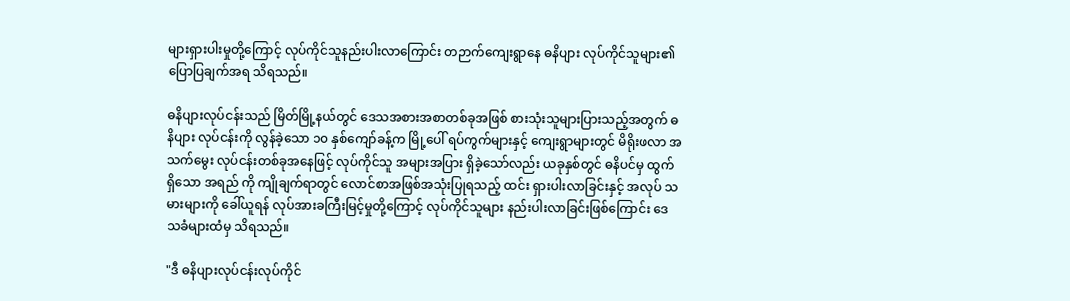များရှားပါးမှုတို့ကြောင့် လုပ်ကိုင်သူနည်းပါးလာကြောင်း တဉာက်ကျေးရွာနေ ဓနိပျား လုပ်ကိုင်သူများ၏ ပြောပြချက်အရ သိရသည်။

ဓနိပျားလုပ်ငန်းသည် မြိတ်မြို့နယ်တွင် ဒေသအစားအစာတစ်ခုအဖြစ် စားသုံးသူများပြားသည့်အတွက် ဓနိပျား လုပ်ငန်းကို လွန်ခဲ့သော ၁၀ နှစ်ကျော်ခန့်က မြို့ပေါ် ရပ်ကွက်များနှင့် ကျေးရွာများတွင် မိရိုးဖလာ အသက်မွေး လုပ်ငန်းတစ်ခုအနေဖြင့် လုပ်ကိုင်သူ အများအပြား ရှိခဲ့သော်လည်း ယခုနှစ်တွင် ဓနိပင်မှ ထွက်ရှိသော အရည် ကို ကျိုချက်ရာတွင် လောင်စာအဖြစ်အသုံးပြုရသည့် ထင်း ရှားပါးလာခြင်းနှင့် အလုပ် သမားများကို ခေါ်ယူရန် လုပ်အားခကြီးမြင့်မှုတို့ကြောင့် လုပ်ကိုင်သူများ နည်းပါးလာခြင်းဖြစ်ကြောင်း ဒေသခံများထံမှ သိရသည်။

"ဒီ ဓနိပျားလုပ်ငန်းလုပ်ကိုင်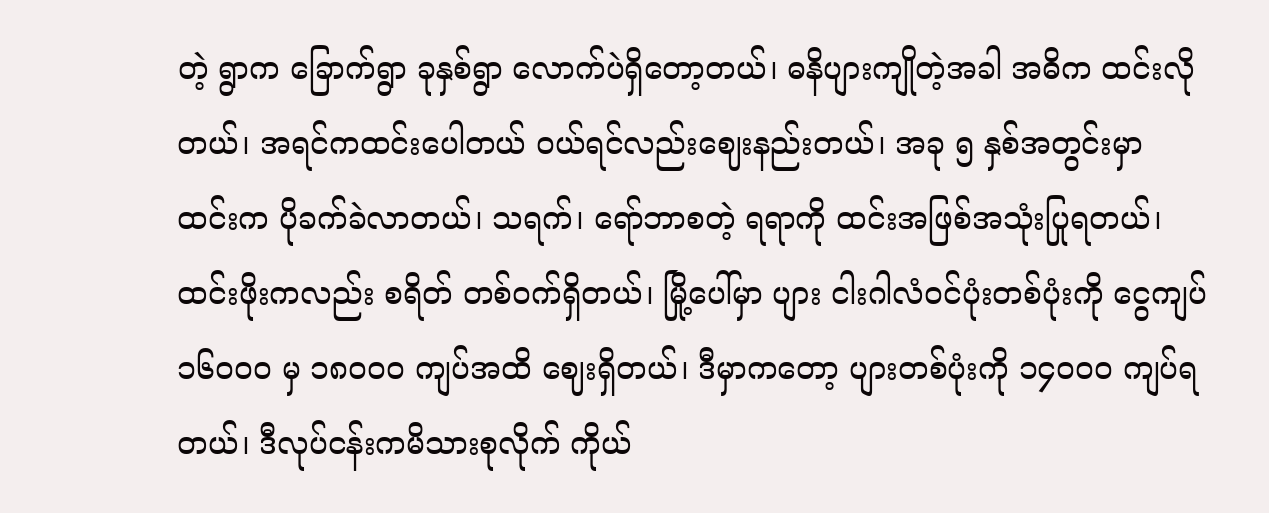တဲ့ ရွာက ခြောက်ရွာ ခုနှစ်ရွာ လောက်ပဲရှိတော့တယ်၊ ဓနိပျားကျိုတဲ့အခါ အဓိက ထင်းလိုတယ်၊ အရင်ကထင်းပေါတယ် ဝယ်ရင်လည်းဈေးနည်းတယ်၊ အခု ၅ နှစ်အတွင်းမှာ ထင်းက ပိုခက်ခဲလာတယ်၊ သရက်၊ ရော်ဘာစတဲ့ ရရာကို ထင်းအဖြစ်အသုံးပြုရတယ်၊ ထင်းဖိုးကလည်း စရိတ် တစ်ဝက်ရှိတယ်၊ မြို့ပေါ်မှာ ပျား ငါးဂါလံဝင်ပုံးတစ်ပုံးကို ငွေကျပ် ၁၆၀၀၀ မှ ၁၈၀၀၀ ကျပ်အထိ ဈေးရှိတယ်၊ ဒီမှာကတော့ ပျားတစ်ပုံးကို ၁၄၀၀၀ ကျပ်ရတယ်၊ ဒီလုပ်ငန်းကမိသားစုလိုက် ကိုယ်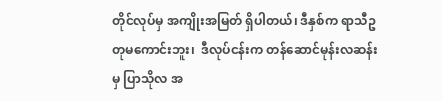တိုင်လုပ်မှ အကျိုးအမြတ် ရှိပါတယ်၊ ဒီနှစ်က ရာသီဥတုမကောင်းဘူး၊  ဒီလုပ်ငန်းက တန်ဆောင်မုန်းလဆန်းမှ ပြာသိုလ အ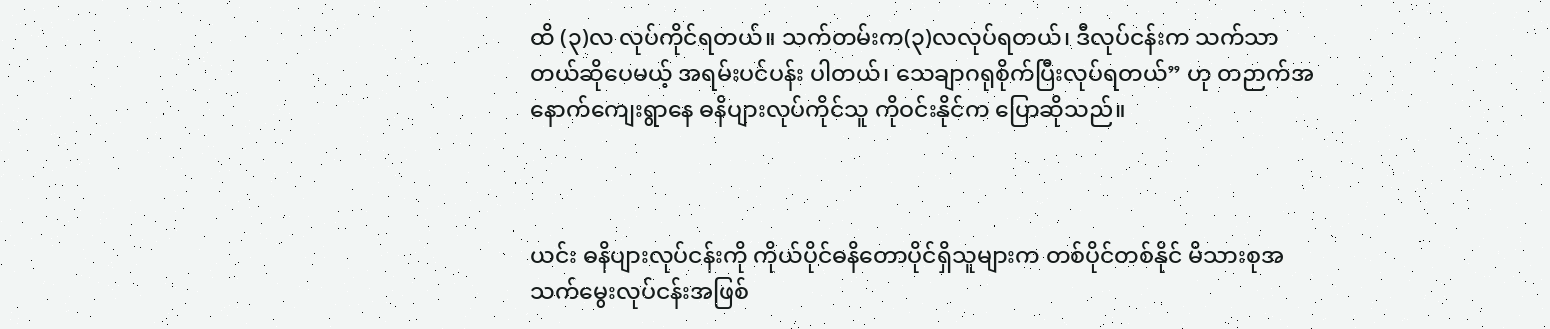ထိ (၃)လ လုပ်ကိုင်ရတယ်။ သက်တမ်းက(၃)လလုပ်ရတယ်၊ ဒီလုပ်ငန်းက သက်သာတယ်ဆိုပေမယ့် အရမ်းပင်ပန်း ပါတယ်၊ သေချာဂရုစိုက်ပြီးလုပ်ရတယ်” ဟု တဉာက်အနောက်ကျေးရွာနေ ဓနိပျားလုပ်ကိုင်သူ ကိုဝင်းနိုင်က ပြောဆိုသည်။



ယင်း ဓနိပျားလုပ်ငန်းကို ကိုယ်ပိုင်ဓနိတောပိုင်ရှိသူများက တစ်ပိုင်တစ်နိုင် မိသားစုအသက်မွေးလုပ်ငန်းအဖြစ်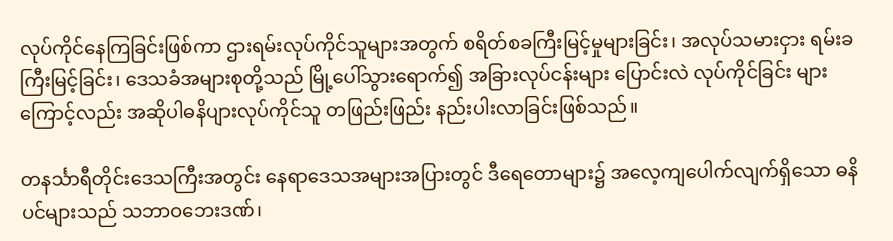လုပ်ကိုင်နေကြခြင်းဖြစ်ကာ ဌားရမ်းလုပ်ကိုင်သူများအတွက် စရိတ်စခကြီးမြင့်မှုများခြင်း၊ အလုပ်သမားငှား ရမ်းခကြီးမြင့်ခြင်း၊ ဒေသခံအများစုတို့သည် မြို့ပေါ်သွားရောက်၍ အခြားလုပ်ငန်းများ ပြောင်းလဲ လုပ်ကိုင်ခြင်း များကြောင့်လည်း အဆိုပါဓနိပျားလုပ်ကိုင်သူ တဖြည်းဖြည်း နည်းပါးလာခြင်းဖြစ်သည်။

တနင်္သာရီတိုင်းဒေသကြီးအတွင်း နေရာဒေသအများအပြားတွင် ဒီရေတောများ၌ အလေ့ကျပေါက်လျက်ရှိသော ဓနိပင်များသည် သဘာဝဘေးဒဏ်၊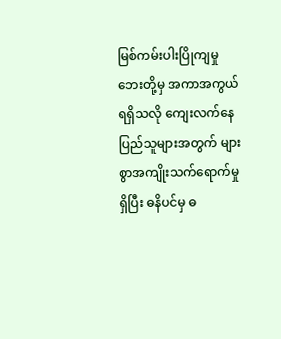မြစ်ကမ်းပါးပြိုကျမှု ဘေးတို့မှ အကာအကွယ်ရရှိသလို ကျေးလက်နေ ပြည်သူများအတွက် များစွာအကျိုးသက်ရောက်မှုရှိပြီး ဓနိပင်မှ ဓ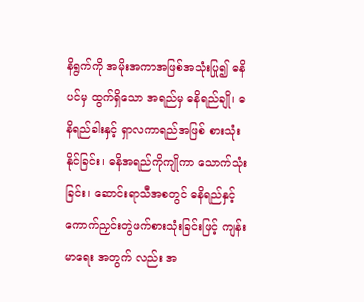နိရွက်ကို အမိုးအကာအဖြစ်အသုံးပြု၍ ဓနိပင်မှ ထွက်ရှိသော အရည်မှ ဓနိရည်ချို၊ ဓနိရည်ခါးနှင့် ရှာလကာရည်အဖြစ် စားသုံးနိုင်ခြင်း၊ ဓနိအရည်ကိုကျိုကာ သောက်သုံးခြင်း၊ ဆောင်းရာသီအစတွင် ဓနိရည်နှင့် ကောက်ညှင်းတွဲဖက်စားသုံးခြင်းဖြင့် ကျန်းမာရေး အတွက် လည်း အ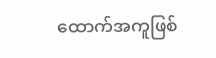ထောက်အကူဖြစ်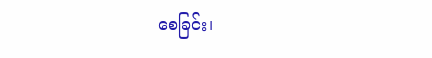စေခြင်း၊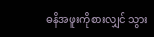ဓနိအဖူးကိုစားလျှင် သွား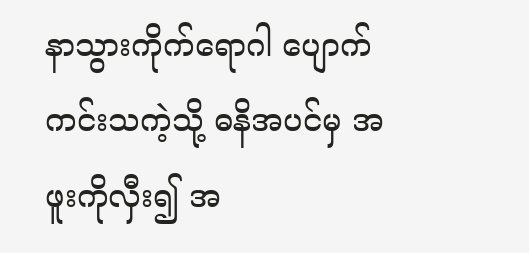နာသွားကိုက်ရောဂါ ပျောက်ကင်းသကဲ့သို့ ဓနိအပင်မှ အဖူးကိုလှီး၍ အ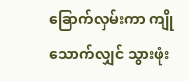ခြောက်လှမ်းကာ ကျိုသောက်လျှင် သွားဖုံး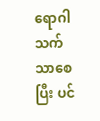ရောဂါသက်သာစေပြီး ပင်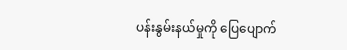ပန်းနွမ်းနယ်မှုကို ပြေပျောက်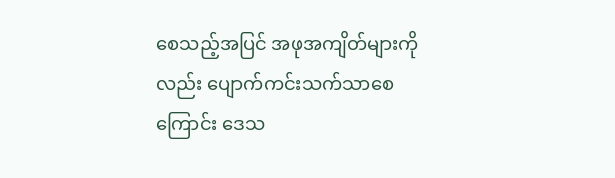စေသည့်အပြင် အဖုအကျိတ်များကိုလည်း ပျောက်ကင်းသက်သာစေကြောင်း ဒေသ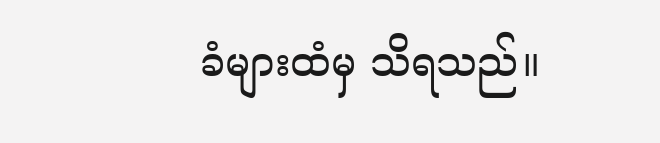ခံများထံမှ သိရသည်။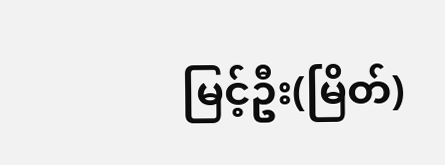မြင့်ဦး(မြိတ်)